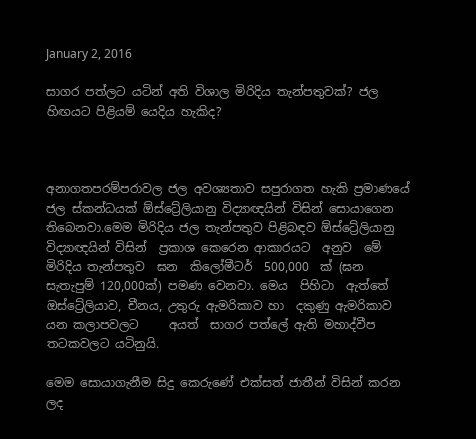January 2, 2016

සාගර පත්ලට යටින් අති විශාල මිරිදිය තැන්පතුවක්? ජල හිඟයට පිළියම් යෙදිය හැකිද?



අනාගතපරම්පරාවල ජල අවශ්‍යතාව සපුරාගත හැකි ප්‍රමාණයේ ජල ස්කන්ධයක් ඕස්ට්‍රේලියානු විද්‍යාඥයින් විසින් සොයාගෙන තිබෙනවා.මෙම මිරිදිය ජල තැන්පතුව පිළිබඳව ඕස්ට්‍රේලියානු විද්‍යාඥයින් විසින්  ප්‍රකාශ කෙරෙන ආකාරයට  අනුව  මේ  මිරිදිය තැන්පතුව  ඝන  කිලෝමීටර්  500,000  ක් (ඝන සැතැපුම් 120,000ක්) පමණ වෙනවා. මෙය  පිහිටා  ඇත්තේ    ඔස්ට්‍රේලියාව, චීනය, උතුරු ඇමරිකාව හා  දකුණු ඇමරිකාව යන කලාපවලට     අයත්  සාගර පත්ලේ ඇති මහාද්වීප  තටකවලට යටිනුයි.

මෙම සොයාගැනීම සිදු කෙරුණේ එක්සත් ජාතීන් විසින් කරන   ලද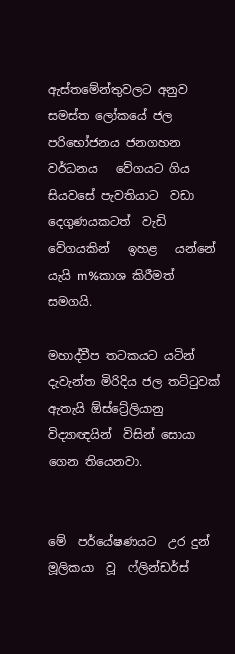ඇස්තමේන්තුවලට අනුව  සමස්ත ලෝකයේ ජල පරිභෝජනය ජනගහන  වර්ධනය   වේගයට ගිය සියවසේ පැවතියාට  වඩා දෙගුණයකටත්  වැඩි  වේගයකින්   ඉහළ   යන්නේ යැයි m%කාශ කිරීමත් සමගයි.

මහාද්වීප තටකයට යටින් දැවැන්ත මිරිදිය ජල තට්ටුවක් ඇතැයි ඕස්ට්‍රේලියානු විද්‍යාඥයින්  විසින් සොයා ගෙන තියෙනවා.


මේ  පර්යේෂණයට  උර දුන් මූලිකයා  වූ  ෆ්ලින්ඩර්ස්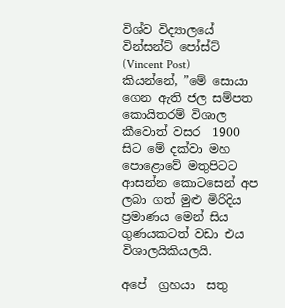විශ්ව විද්‍යාලයේ වින්සන්ට් පෝස්ට් (Vincent Post)   කියන්නේ, ”මේ සොයා ගෙන ඇති ජල සම්පත කොයිතරම් විශාල කීවොත් වසර  1900 සිට මේ දක්වා මහ පොළොවේ මතුපිටට ආසන්න කොටසෙන් අප ලබා ගත් මුළු මිරිදිය ප්‍රමාණය මෙන් සිය ගුණයකටත් වඩා එය විශාලයිකියලයි.

අපේ  ග්‍රහයා  සතු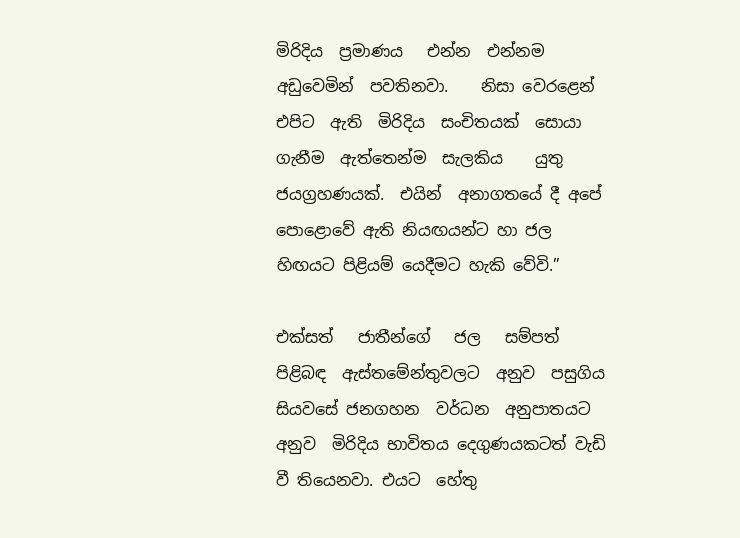මිරිදිය  ප්‍රමාණය   එන්න  එන්නම  අඩුවෙමින්  පවතිනවා.    නිසා වෙරළෙන්  එපිට  ඇති  මිරිදිය  සංචිතයක්  සොයා  ගැනීම  ඇත්තෙන්ම  සැලකිය    යුතු ජයග්‍රහණයක්.  එයින්  අනාගතයේ දී අපේ පොළොවේ ඇති නියඟයන්ට හා ජල හිඟයට පිළියම් යෙදීමට හැකි වේවි.”

එක්සත්   ජාතීන්ගේ   ජල   සම්පත්   පිළිබඳ  ඇස්තමේන්තුවලට  අනුව  පසුගිය සියවසේ ජනගහන  වර්ධන  අනුපාතයට  අනුව  මිරිදිය භාවිතය දෙගුණයකටත් වැඩි වී තියෙනවා. එයට  හේතු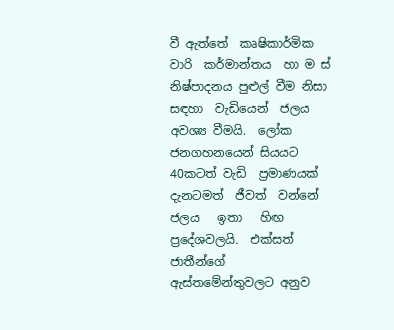වී ඇත්තේ  කෘෂිකාර්මික  වාරි  කර්මාන්තය  හා ම ස් නිෂ්පාදනය පුළුල් වීම නිසා   සඳහා  වැඩියෙන්  ජලය  අවශ්‍ය වීමයි.  ලෝක ජනගහනයෙන් සියයට 40කටත් වැඩි  ප්‍රමාණයක් දැනටමත්  ජීවත්  වන්නේ  ජලය   ඉතා   හිඟ  ප්‍රදේශවලයි.  එක්සත්  ජාතීන්ගේ   ඇස්තමේන්තුවලට අනුව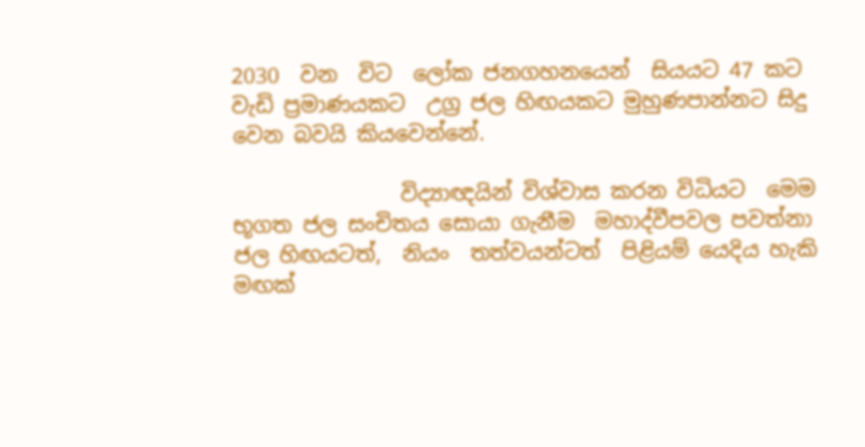2030  වන  විට  ලෝක ජනගහනයෙන්  සියයට 47 කට  වැඩි ප්‍රමාණයකට  උග්‍ර ජල හිඟයකට මුහුණපාන්නට සිදු වෙන බවයි කියවෙන්නේ.

                විද්‍යාඥයින් විශ්වාස කරන විධියට  මෙම භූගත ජල සංචිතය සොයා ගැනීම  මහාද්වීපවල පවත්නා  ජල හිඟයටත්,  නියං  තත්වයන්ටත්  පිළියම් යෙදිය හැකි මඟක්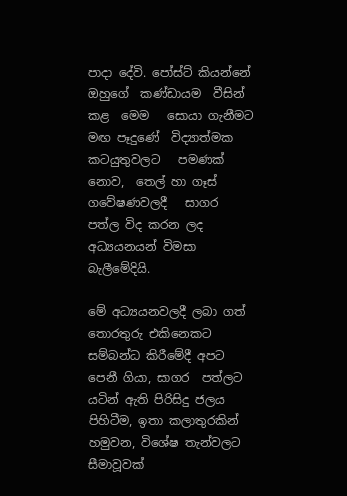පාදා දේවි. පෝස්ට් කියන්නේ  ඔහුගේ  කණ්ඩායම  වීසින්  කළ  මෙම   සොයා ගැනීමට   මඟ පෑදුණේ  විද්‍යාත්මක   කටයුතුවලට   පමණක් නොව,  තෙල් හා ගෑස් ගවේෂණවලදී   සාගර  පත්ල විද කරන ලද අධ්‍යයනයන් විමසා බැලීමේදියි.

මේ අධ්‍යයනවලදී ලබා ගත් තොරතුරු එකිනෙකට සම්බන්ධ කිරීමේදී අපට පෙනී ගියා, සාගර  පත්ලට         යටින් ඇති පිරිසිදු ජලය පිහිටීම, ඉතා කලාතුරකින් හමුවන, විශේෂ තැන්වලට  සීමාවූවක්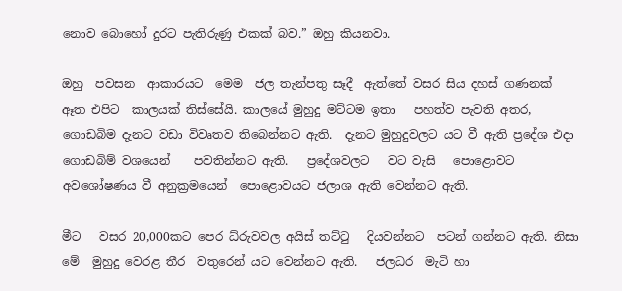නොව බොහෝ දුරට පැතිරුණු එකක් බව.” ඔහු කියනවා.

ඔහු  පවසන  ආකාරයට  මෙම  ජල තැන්පතු සෑදී  ඇත්තේ වසර සිය දහස් ගණනක් ඈත එපිට  කාලයක් තිස්සේයි. කාලයේ මුහුදු මට්ටම ඉතා   පහත්ව පැවති අතර, ගොඩබිම දැනට වඩා විවෘතව තිබෙන්නට ඇති.  දැනට මුහුදුවලට යට වී ඇති ප්‍රදේශ එදා ගොඩබිම් වශයෙන්    පවතින්නට ඇති.   ප්‍රදේශවලට   වට වැසි   පොළොවට   අවශෝෂණය වී අනුක්‍රමයෙන්  පොළොවයට ජලාශ ඇති වෙන්නට ඇති.

මීට   වසර 20,000කට පෙර ධ්රුවවල අයිස් තට්ටු   දියවන්නට  පටන් ගන්නට ඇති. නිසා මේ  මුහුදු වෙරළ තීර  වතුරෙන් යට වෙන්නට ඇති.   ජලධර  මැටි හා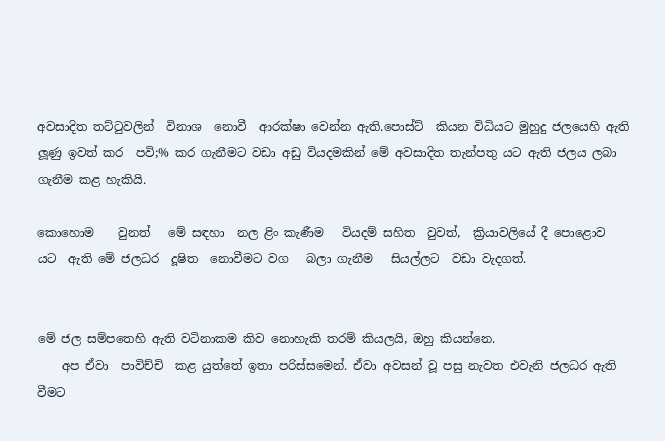අවසාදිත තට්ටුවලින්  විනාශ  නොවී  ආරක්ෂා වෙන්න ඇති.පොස්ට්  කියන විධියට මුහුදු ජලයෙහි ඇති ලූණු ඉවත් කර  පවි;% කර ගැනීමට වඩා අඩු වියදමකින් මේ අවසාදිත තැන්පතු යට ඇති ජලය ලබා ගැනීම කළ හැකියි.

කොහොම    වුනත්   මේ සඳහා  නල ළිං කැණීම   වියදම් සහිත  වුවත්,  ක්‍රියාවලියේ දී පොළොව   යට  ඇති මේ ජලධර  දූෂිත  නොවීමට වග   බලා ගැනීම   සියල්ලට  වඩා වැදගත්.


මේ ජල සම්පතෙහි ඇති වටිනාකම කිව නොහැකි තරම් කියලයි, ඔහු කියන්නෙ.
    අප ඒවා  පාවිච්චි  කළ යුත්තේ ඉතා පරිස්සමෙන්. ඒවා අවසන් වූ පසු නැවත එවැනි ජලධර ඇති වීමට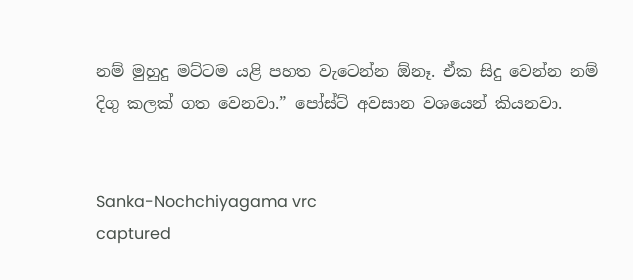නම් මුහුදු මට්ටම යළි පහත වැටෙන්න ඕනෑ. ඒක සිදු වෙන්න නම් දිගු කලක් ගත වෙනවා.” පෝස්ට් අවසාන වශයෙන් කියනවා.


Sanka-Nochchiyagama vrc
captured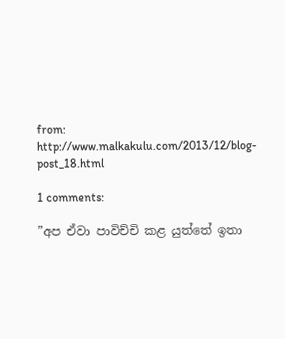from: http://www.malkakulu.com/2013/12/blog-post_18.html

1 comments:

”අප ඒවා පාවිච්චි කළ යුත්තේ ඉතා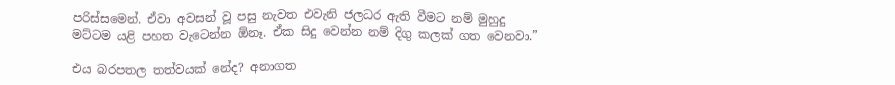පරිස්සමෙන්. ඒවා අවසන් වූ පසු නැවත එවැනි ජලධර ඇති වීමට නම් මුහුදු මට්ටම යළි පහත වැටෙන්න ඕනෑ. ඒක සිදු වෙන්න නම් දිගු කලක් ගත වෙනවා.”

එය බරපතල තත්වයක් නේද? අනාගත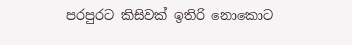පරපුරට කිසිවක් ඉතිරි නොකොට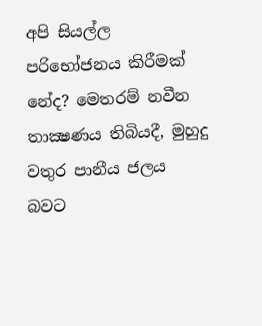අපි සියල්ල පරිභෝජනය කිරීමක් නේද? මෙතරම් නවීන තාක්‍ෂණය තිබියදී, මුහුදු වතුර පානීය ජලය බවට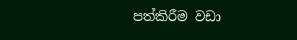පත්කිරීම වඩා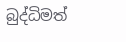බුද්ධිමත්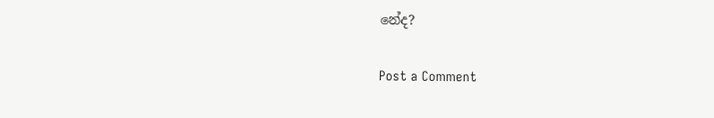නේද?

Post a Comment